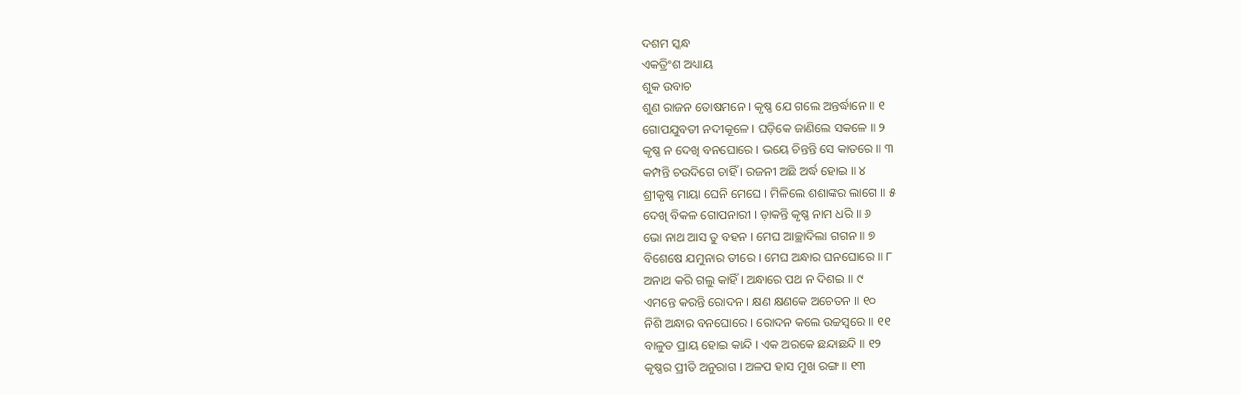ଦଶମ ସ୍କନ୍ଧ
ଏକତ୍ରିଂଶ ଅଧ୍ୟାୟ
ଶୁକ ଉବାଚ
ଶୁଣ ରାଜନ ତୋଷମନେ । କୃଷ୍ଣ ଯେ ଗଲେ ଅନ୍ତର୍ଦ୍ଧାନେ ॥ ୧
ଗୋପଯୁବତୀ ନଦୀକୂଳେ । ଘଡ଼ିକେ ଜାଣିଲେ ସକଳେ ॥ ୨
କୃଷ୍ଣ ନ ଦେଖି ବନଘୋରେ । ଭୟେ ଚିନ୍ତନ୍ତି ସେ କାତରେ ॥ ୩
କମ୍ପନ୍ତି ଚଉଦିଗେ ଚାହିଁ । ରଜନୀ ଅଛି ଅର୍ଦ୍ଧ ହୋଇ ॥ ୪
ଶ୍ରୀକୃଷ୍ଣ ମାୟା ଘେନି ମେଘେ । ମିଳିଲେ ଶଶାଙ୍କର ଲାଗେ ॥ ୫
ଦେଖି ବିକଳ ଗୋପନାରୀ । ଡ଼ାକନ୍ତି କୃଷ୍ଣ ନାମ ଧରି ॥ ୬
ଭୋ ନାଥ ଆସ ତୁ ବହନ । ମେଘ ଆଚ୍ଛାଦିଲା ଗଗନ ॥ ୭
ବିଶେଷେ ଯମୁନାର ତୀରେ । ମେଘ ଅନ୍ଧାର ଘନଘୋରେ ॥ ୮
ଅନାଥ କରି ଗଲୁ କାହିଁ । ଅନ୍ଧାରେ ପଥ ନ ଦିଶଇ ॥ ୯
ଏମନ୍ତେ କରନ୍ତି ରୋଦନ । କ୍ଷଣ କ୍ଷଣକେ ଅଚେତନ ॥ ୧୦
ନିଶି ଅନ୍ଧାର ବନଘୋରେ । ରୋଦନ କଲେ ଉଚ୍ଚସ୍ୱରେ ॥ ୧୧
ବାଳୁତ ପ୍ରାୟ ହୋଇ କାନ୍ଦି । ଏକ ଅରକେ ଛନ୍ଦାଛନ୍ଦି ॥ ୧୨
କୃଷ୍ଣର ପ୍ରୀତି ଅନୁରାଗ । ଅଳପ ହାସ ମୁଖ ରଙ୍ଗ ॥ ୧୩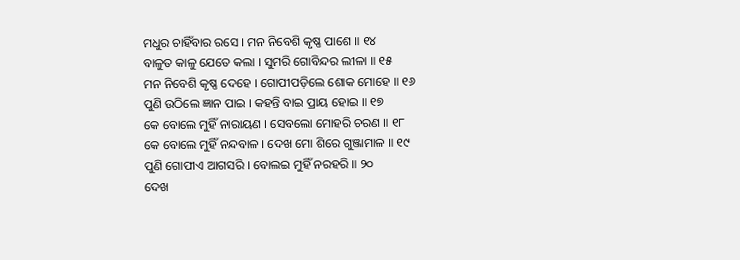ମଧୁର ଚାହିଁବାର ରସେ । ମନ ନିବେଶି କୃଷ୍ଣ ପାଶେ ॥ ୧୪
ବାଳୁତ କାଳୁ ଯେତେ କଲା । ସୁମରି ଗୋବିନ୍ଦର ଲୀଳା ॥ ୧୫
ମନ ନିବେଶି କୃଷ୍ଣ ଦେହେ । ଗୋପୀପଡ଼ିଲେ ଶୋକ ମୋହେ ॥ ୧୬
ପୁଣି ଉଠିଲେ ଜ୍ଞାନ ପାଇ । କହନ୍ତି ବାଇ ପ୍ରାୟ ହୋଇ ॥ ୧୭
କେ ବୋଲେ ମୁହିଁ ନାରାୟଣ । ସେବଲୋ ମୋହରି ଚରଣ ॥ ୧୮
କେ ବୋଲେ ମୁହିଁ ନନ୍ଦବାଳ । ଦେଖ ମୋ ଶିରେ ଗୁଞ୍ଜାମାଳ ॥ ୧୯
ପୁଣି ଗୋପୀଏ ଆଗସରି । ବୋଲଇ ମୁହିଁ ନରହରି ॥ ୨୦
ଦେଖ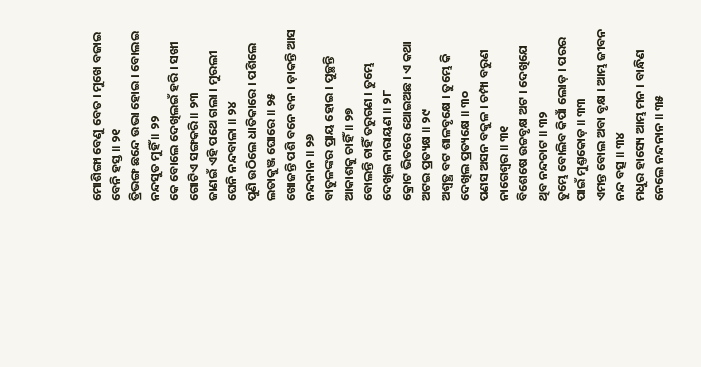ମୋଶିଙ୍ଗା ବେଣୁ ବେତ । ମୁଖେ ବଜାଇ ବେନି ହସ୍ତ ॥ ୨୧
ତ୍ରିଭଙ୍ଗ ଛନ୍ଦେ ଉଭା ହୋଇ । ବୋଲଇ ନନ୍ଦସୁତ ମୁହିଁ ॥ ୨୨
କେ ବୋଲେ ଦେଖିଲଇଁ ହରି । ସଖୀ ଗୋଟିଏ ସଙ୍ଗକରି ॥ ୨୩
ଜାଣଇଁ ଏହି ପଥେ ଗଲା । ମୁରଲୀ ଘେନି ନନ୍ଦବାଳା ॥ ୨୪
ପୁଣି ଉଠିଲେ ଧାତିକାରେ । ପଶିଲେ ଲତାକୁଞ୍ଜ ଘୋରେ ॥ ୨୫
ଖୋଜନ୍ତି ପଶି ବନେ ବନ । ଡ଼ାକନ୍ତି ଆସ ନନ୍ଦନାନ ॥ ୨୬
ବାତୁଳଙ୍କର ପ୍ରାୟ ହୋଇ । ପୁଚ୍ଛନ୍ତି ଆକାଶକୁ ଚାହିଁ ॥ ୨୭
ବୋଲନ୍ତି ଚାହିଁ ତରୁଗଣ । ତୁମ୍ଭେ ଦେଖିଲ ନାରାୟଣ ॥ ୨୮
କ୍ରୋଟ ଭିତରେ ଥୋଇଅଛ । ଏ କଥା ଅଟଇ ପ୍ରତ୍ୟକ୍ଷ ॥ ୨୯
ଅଶ୍ୱତ୍ଥ ବଟ ଶାଳବୃକ୍ଷେ । ତୁମ୍ଭେ କି ଦେଖିଲ ପ୍ରତ୍ୟକ୍ଷେ ॥ ୩୦
ପଣସ ଅସନ ବକୁଳ । ଚମ୍ପା ବରୁଣ ନାଗେଶ୍ୱର ॥ ୩୧
ବିଶେଷେ ଉଚ୍ଚବୃକ୍ଷ ଅଟ । ଦେଖିଯେ ଥିବ ନନ୍ଦଚାଟ ॥ ୩୨
ତୁମ୍ଭେ ବୋଲିବ କିପାଁ ଲୋଡ଼ । ପରର ପାଇଁ ମୁଣ୍ତକୋଡ଼ ॥ ୩୩
ଏମନ୍ତ ବୋଲ ଅବା ବୃକ୍ଷ । ଆମ୍ଭ ଜୀବନ ନନ୍ଦ ବତ୍ସ ॥ ୩୪
ମଧୁର ହାସ୍ୟେ ଆମ୍ଭ ମନ । ବାନ୍ଧିଣ ନେଲେ ନନ୍ଦନାନ ॥ ୩୫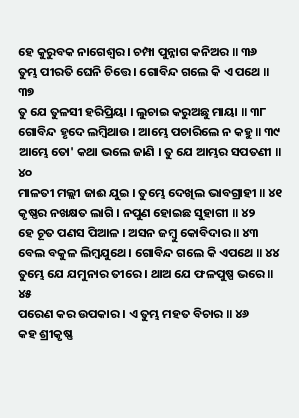ହେ କୁରୁବକ ନାଗେଶ୍ୱର । ଚମ୍ପା ପୁନ୍ନାଗ କନିଅର ॥ ୩୬
ତୁମ୍ଭ ପୀରତି ଘେନି ଚିତ୍ତେ । ଗୋବିନ୍ଦ ଗଲେ କି ଏ ପଥେ ॥ ୩୭
ତୁ ଯେ ତୁଳସୀ ହରିପ୍ରିୟା । ଲୁଚାଇ କରୁଅଛୁ ମାୟା ॥ ୩୮
ଗୋବିନ୍ଦ ହୃଦେ ଲମ୍ବିଥାଉ । ଆମ୍ଭେ ପଚାରିଲେ ନ କହୁ ॥ ୩୯
ଆମ୍ଭେ ତୋ' କଥା ଭଲେ ଜାଣି । ତୁ ଯେ ଆମ୍ଭର ସପତଣୀ ॥ ୪୦
ମାଳତୀ ମଲ୍ଲୀ ଜାଈ ଯୁଇ । ତୁମ୍ଭେ ଦେଖିଲ ଭାବଗ୍ରାହୀ ॥ ୪୧
କୃଷ୍ଣର ନଖକ୍ଷତ ଲାଗି । ନପୁଣ ହୋଇଛ ସୁହାଗୀ ॥ ୪୨
ହେ ଚୂତ ପଣସ ପିଆଳ । ଅସନ ଜମ୍ବୁ କୋବିଦାର ॥ ୪୩
ବେଲ ବକୁଳ ଲିମ୍ବଯୁଥେ । ଗୋବିନ୍ଦ ଗଲେ କି ଏପଥେ ॥ ୪୪
ତୁମ୍ଭେ ଯେ ଯମୁନାର ତୀରେ । ଥାଅ ଯେ ଫଳପୁଷ୍ପ ଭରେ ॥ ୪୫
ପରେଣ କର ଉପକାର । ଏ ତୁମ୍ଭ ମହତ ବିଚାର ॥ ୪୬
କହ ଶ୍ରୀକୃଷ୍ଣ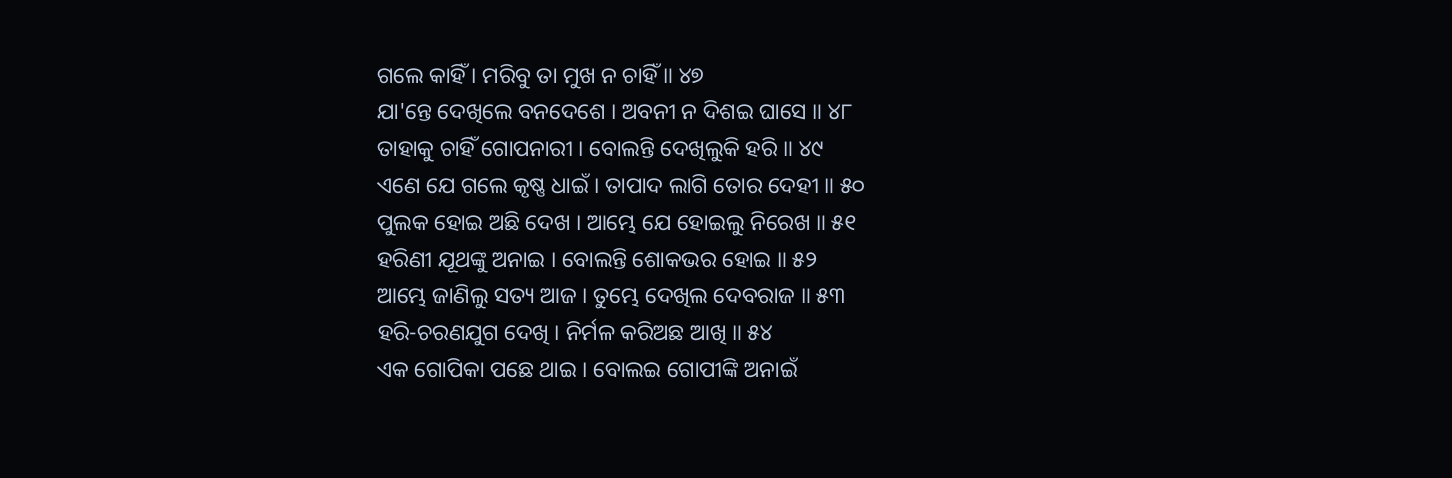ଗଲେ କାହିଁ । ମରିବୁ ତା ମୁଖ ନ ଚାହିଁ ॥ ୪୭
ଯା'ନ୍ତେ ଦେଖିଲେ ବନଦେଶେ । ଅବନୀ ନ ଦିଶଇ ଘାସେ ॥ ୪୮
ତାହାକୁ ଚାହିଁ ଗୋପନାରୀ । ବୋଲନ୍ତି ଦେଖିଲୁକି ହରି ॥ ୪୯
ଏଣେ ଯେ ଗଲେ କୃଷ୍ଣ ଧାଇଁ । ତାପାଦ ଲାଗି ତୋର ଦେହୀ ॥ ୫୦
ପୁଲକ ହୋଇ ଅଛି ଦେଖ । ଆମ୍ଭେ ଯେ ହୋଇଲୁ ନିରେଖ ॥ ୫୧
ହରିଣୀ ଯୂଥଙ୍କୁ ଅନାଇ । ବୋଲନ୍ତି ଶୋକଭର ହୋଇ ॥ ୫୨
ଆମ୍ଭେ ଜାଣିଲୁ ସତ୍ୟ ଆଜ । ତୁମ୍ଭେ ଦେଖିଲ ଦେବରାଜ ॥ ୫୩
ହରି-ଚରଣଯୁଗ ଦେଖି । ନିର୍ମଳ କରିଅଛ ଆଖି ॥ ୫୪
ଏକ ଗୋପିକା ପଛେ ଥାଇ । ବୋଲଇ ଗୋପୀଙ୍କି ଅନାଇଁ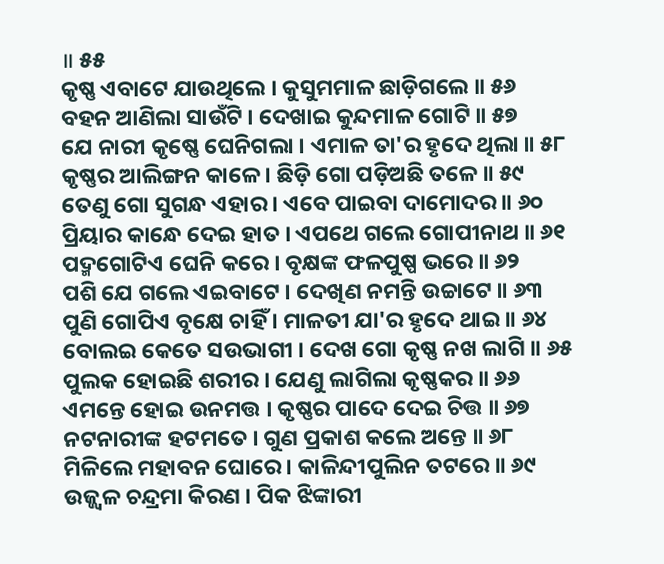॥ ୫୫
କୃଷ୍ଣ ଏବାଟେ ଯାଉଥିଲେ । କୁସୁମମାଳ ଛାଡ଼ିଗଲେ ॥ ୫୬
ବହନ ଆଣିଲା ସାଉଁଟି । ଦେଖାଇ କୁନ୍ଦମାଳ ଗୋଟି ॥ ୫୭
ଯେ ନାରୀ କୃଷ୍ଣେ ଘେନିଗଲା । ଏମାଳ ତା'ର ହୃଦେ ଥିଲା ॥ ୫୮
କୃଷ୍ଣର ଆଲିଙ୍ଗନ କାଳେ । ଛିଡ଼ି ଗୋ ପଡ଼ିଅଛି ତଳେ ॥ ୫୯
ତେଣୁ ଗୋ ସୁଗନ୍ଧ ଏହାର । ଏବେ ପାଇବା ଦାମୋଦର ॥ ୬୦
ପ୍ରିୟାର କାନ୍ଧେ ଦେଇ ହାତ । ଏପଥେ ଗଲେ ଗୋପୀନାଥ ॥ ୬୧
ପଦ୍ମଗୋଟିଏ ଘେନି କରେ । ବୃକ୍ଷଙ୍କ ଫଳପୁଷ୍ପ ଭରେ ॥ ୬୨
ପଶି ଯେ ଗଲେ ଏଇବାଟେ । ଦେଖିଣ ନମନ୍ତି ଉଚ୍ଚାଟେ ॥ ୬୩
ପୁଣି ଗୋପିଏ ବୃକ୍ଷେ ଚାହିଁ । ମାଳତୀ ଯା'ର ହୃଦେ ଥାଇ ॥ ୬୪
ବୋଲଇ କେତେ ସଉଭାଗୀ । ଦେଖ ଗୋ କୃଷ୍ଣ ନଖ ଲାଗି ॥ ୬୫
ପୁଲକ ହୋଇଛି ଶରୀର । ଯେଣୁ ଲାଗିଲା କୃଷ୍ଣକର ॥ ୬୬
ଏମନ୍ତେ ହୋଇ ଉନମତ୍ତ । କୃଷ୍ଣର ପାଦେ ଦେଇ ଚିତ୍ତ ॥ ୬୭
ନଟନାରୀଙ୍କ ହଟମତେ । ଗୁଣ ପ୍ରକାଶ କଲେ ଅନ୍ତେ ॥ ୬୮
ମିଳିଲେ ମହାବନ ଘୋରେ । କାଳିନ୍ଦୀପୁଲିନ ତଟରେ ॥ ୬୯
ଉଜ୍ଜ୍ୱଳ ଚନ୍ଦ୍ରମା କିରଣ । ପିକ ଝିଙ୍କାରୀ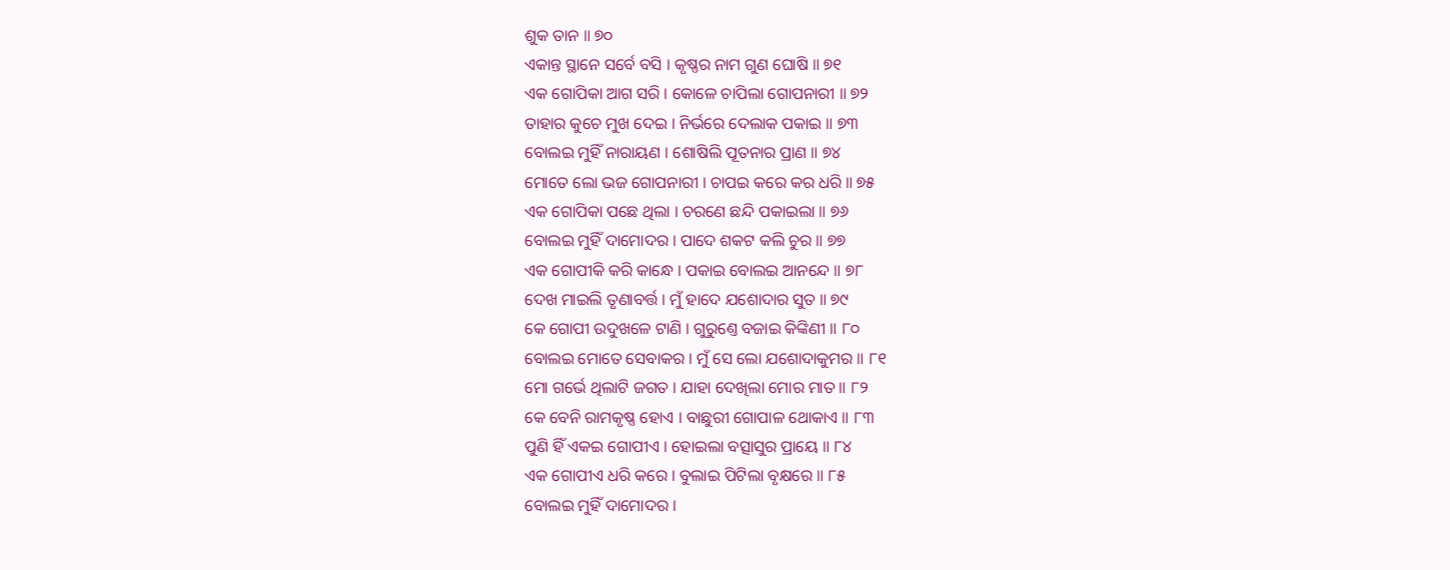ଶୁକ ତାନ ॥ ୭୦
ଏକାନ୍ତ ସ୍ଥାନେ ସର୍ବେ ବସି । କୃଷ୍ଣର ନାମ ଗୁଣ ଘୋଷି ॥ ୭୧
ଏକ ଗୋପିକା ଆଗ ସରି । କୋଳେ ଚାପିଲା ଗୋପନାରୀ ॥ ୭୨
ତାହାର କୁଚେ ମୁଖ ଦେଇ । ନିର୍ଭରେ ଦେଲାକ ପକାଇ ॥ ୭୩
ବୋଲଇ ମୁହିଁ ନାରାୟଣ । ଶୋଷିଲି ପୂତନାର ପ୍ରାଣ ॥ ୭୪
ମୋତେ ଲୋ ଭଜ ଗୋପନାରୀ । ଚାପଇ କରେ କର ଧରି ॥ ୭୫
ଏକ ଗୋପିକା ପଛେ ଥିଲା । ଚରଣେ ଛନ୍ଦି ପକାଇଲା ॥ ୭୬
ବୋଲଇ ମୁହିଁ ଦାମୋଦର । ପାଦେ ଶକଟ କଲି ଚୁର ॥ ୭୭
ଏକ ଗୋପୀକି କରି କାନ୍ଧେ । ପକାଇ ବୋଲଇ ଆନନ୍ଦେ ॥ ୭୮
ଦେଖ ମାଇଲି ତୃଣାବର୍ତ୍ତ । ମୁଁ ହାଦେ ଯଶୋଦାର ସୁତ ॥ ୭୯
କେ ଗୋପୀ ଉଦୁଖଳେ ଟାଣି । ଗୁରୁଣ୍ତେ ବଜାଇ କିଙ୍କିଣୀ ॥ ୮୦
ବୋଲଇ ମୋତେ ସେବାକର । ମୁଁ ସେ ଲୋ ଯଶୋଦାକୁମର ॥ ୮୧
ମୋ ଗର୍ଭେ ଥିଲାଟି ଜଗତ । ଯାହା ଦେଖିଲା ମୋର ମାତ ॥ ୮୨
କେ ବେନି ରାମକୃଷ୍ଣ ହୋଏ । ବାଛୁରୀ ଗୋପାଳ ଥୋକାଏ ॥ ୮୩
ପୁଣି ହିଁ ଏକଇ ଗୋପୀଏ । ହୋଇଲା ବତ୍ସାସୁର ପ୍ରାୟେ ॥ ୮୪
ଏକ ଗୋପୀଏ ଧରି କରେ । ବୁଲାଇ ପିଟିଲା ବୃକ୍ଷରେ ॥ ୮୫
ବୋଲଇ ମୁହିଁ ଦାମୋଦର ।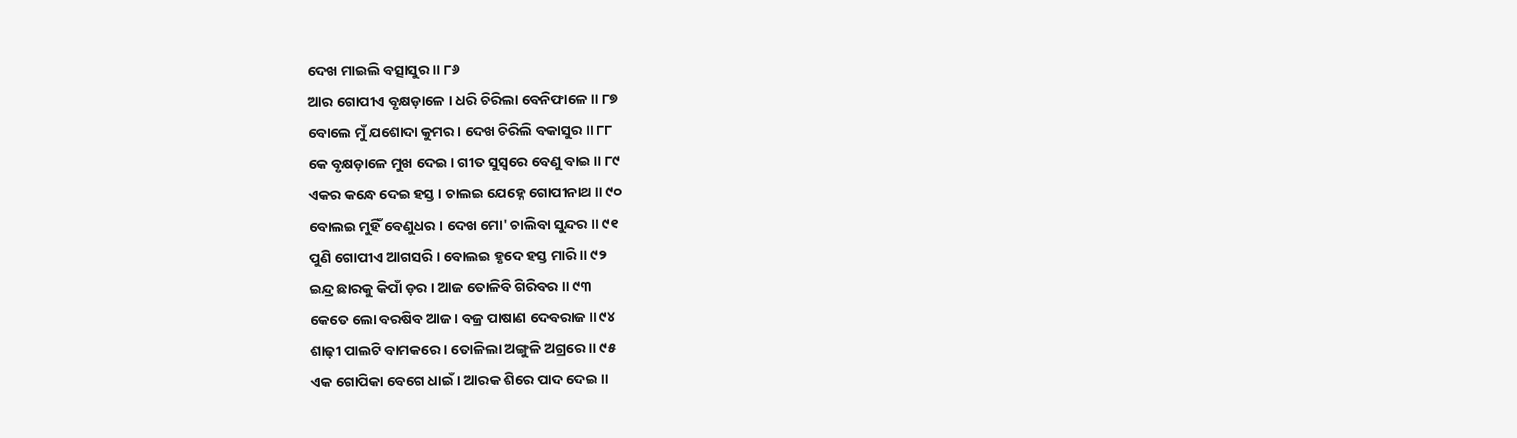ଦେଖ ମାଇଲି ବତ୍ସାସୁର ॥ ୮୬
ଆର ଗୋପୀଏ ବୃକ୍ଷଡ଼ାଳେ । ଧରି ଚିରିଲା ବେନିଫାଳେ ॥ ୮୭
ବୋଲେ ମୁଁ ଯଶୋଦା କୁମର । ଦେଖ ଚିରିଲି ବକାସୁର ॥ ୮୮
କେ ବୃକ୍ଷଡ଼ାଳେ ମୁଖ ଦେଇ । ଗୀତ ସୁସ୍ୱରେ ବେଣୁ ବାଇ ॥ ୮୯
ଏକର କନ୍ଧେ ଦେଇ ହସ୍ତ । ଚାଲଇ ଯେହ୍ନେ ଗୋପୀନାଥ ॥ ୯୦
ବୋଲଇ ମୁହିଁ ବେଣୁଧର । ଦେଖ ମୋ' ଚାଲିବା ସୁନ୍ଦର ॥ ୯୧
ପୁଣି ଗୋପୀଏ ଆଗସରି । ବୋଲଇ ହୃଦେ ହସ୍ତ ମାରି ॥ ୯୨
ଇନ୍ଦ୍ର ଛାରକୁ କିପାଁ ଡ଼ର । ଆଜ ତୋଳିବି ଗିରିବର ॥ ୯୩
କେତେ ଲୋ ବରଷିବ ଆଜ । ବଜ୍ର ପାଷାଣ ଦେବରାଜ ॥ ୯୪
ଶାଢ଼ୀ ପାଲଟି ବାମକରେ । ତୋଳିଲା ଅଙ୍ଗୁଳି ଅଗ୍ରରେ ॥ ୯୫
ଏକ ଗୋପିକା ବେଗେ ଧାଇଁ । ଆରକ ଶିରେ ପାଦ ଦେଇ ॥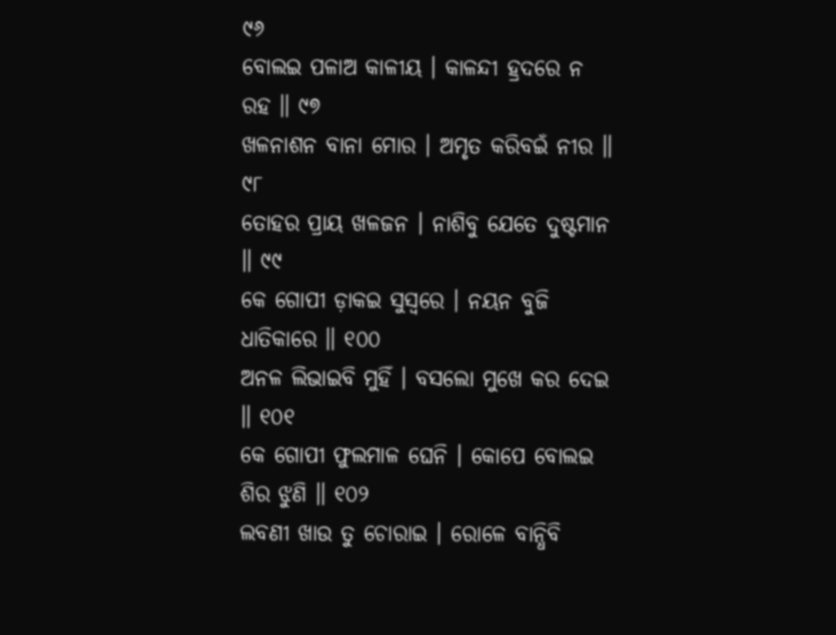୯୬
ବୋଲଇ ପଳାଅ କାଳୀୟ । କାଳନ୍ଦୀ ହ୍ରଦରେ ନ ରହ ॥ ୯୭
ଖଳନାଶନ ବାନା ମୋର । ଅମୃତ କରିବଇଁ ନୀର ॥ ୯୮
ତୋହର ପ୍ରାୟ ଖଳଜନ । ନାଶିବୁ ଯେତେ ଦୁଷ୍ଟମାନ ॥ ୯୯
କେ ଗୋପୀ ଡ଼ାକଇ ସୁସ୍ୱରେ । ନୟନ ବୁଜି ଧାତିକାରେ ॥ ୧୦୦
ଅନଳ ଲିଭାଇବି ମୁହିଁ । ବସଲୋ ମୁଖେ କର ଦେଇ ॥ ୧୦୧
କେ ଗୋପୀ ଫୁଲମାଳ ଘେନି । କୋପେ ବୋଲଇ ଶିର ଝୁଣି ॥ ୧୦୨
ଲବଣୀ ଖାଉ ତୁ ଚୋରାଇ । ରୋଳେ ବାନ୍ଧିବି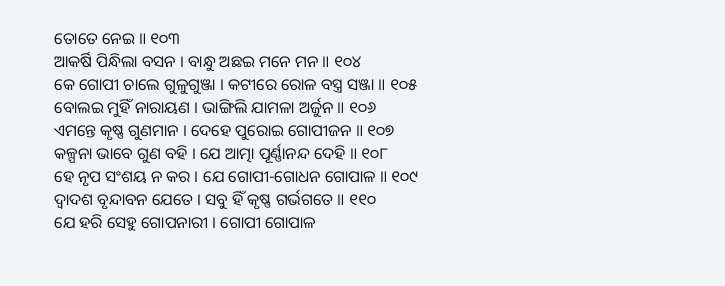ତୋତେ ନେଇ ॥ ୧୦୩
ଆକର୍ଷି ପିନ୍ଧିଲା ବସନ । ବାନ୍ଧୁ ଅଛଇ ମନେ ମନ ॥ ୧୦୪
କେ ଗୋପୀ ଚାଲେ ଗୁଳୁଗୁଞ୍ଜା । କଟୀରେ ରୋଳ ବସ୍ତ୍ର ସଞ୍ଜା ॥ ୧୦୫
ବୋଲଇ ମୁହିଁ ନାରାୟଣ । ଭାଙ୍ଗିଲି ଯାମଳା ଅର୍ଜୁନ ॥ ୧୦୬
ଏମନ୍ତେ କୃଷ୍ଣ ଗୁଣମାନ । ଦେହେ ପୁରୋଇ ଗୋପୀଜନ ॥ ୧୦୭
କଳ୍ପନା ଭାବେ ଗୁଣ ବହି । ଯେ ଆତ୍ମା ପୂର୍ଣ୍ଣାନନ୍ଦ ଦେହି ॥ ୧୦୮
ହେ ନୃପ ସଂଶୟ ନ କର । ଯେ ଗୋପୀ-ଗୋଧନ ଗୋପାଳ ॥ ୧୦୯
ଦ୍ୱାଦଶ ବୃନ୍ଦାବନ ଯେତେ । ସବୁ ହିଁ କୃଷ୍ଣ ଗର୍ଭଗତେ ॥ ୧୧୦
ଯେ ହରି ସେହୁ ଗୋପନାରୀ । ଗୋପୀ ଗୋପାଳ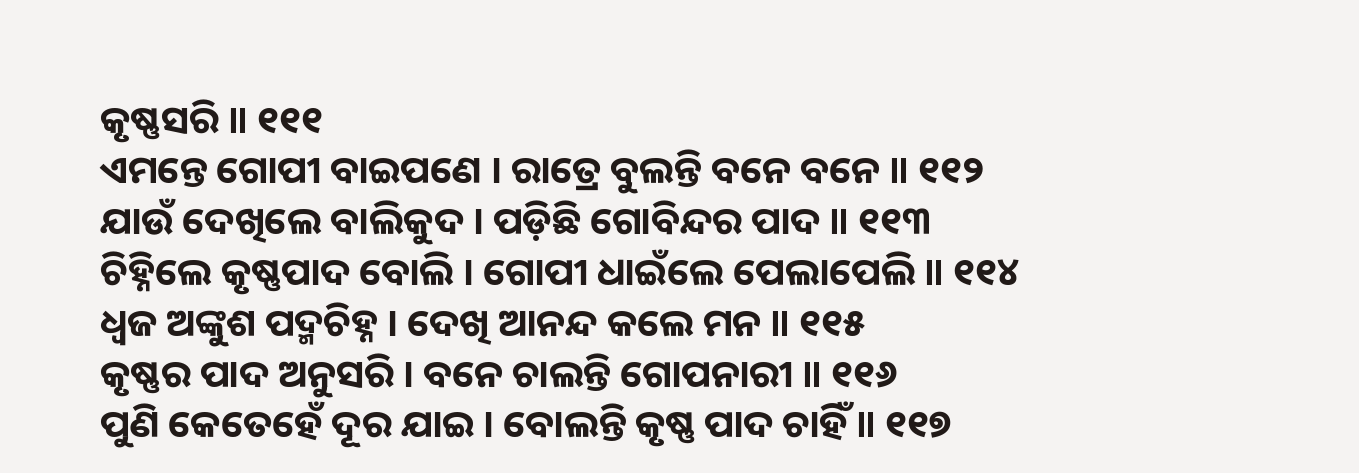କୃଷ୍ଣସରି ॥ ୧୧୧
ଏମନ୍ତେ ଗୋପୀ ବାଇପଣେ । ରାତ୍ରେ ବୁଲନ୍ତି ବନେ ବନେ ॥ ୧୧୨
ଯାଉଁ ଦେଖିଲେ ବାଲିକୁଦ । ପଡ଼ିଛି ଗୋବିନ୍ଦର ପାଦ ॥ ୧୧୩
ଚିହ୍ନିଲେ କୃଷ୍ଣପାଦ ବୋଲି । ଗୋପୀ ଧାଇଁଲେ ପେଲାପେଲି ॥ ୧୧୪
ଧ୍ୱଜ ଅଙ୍କୁଶ ପଦ୍ମଚିହ୍ନ । ଦେଖି ଆନନ୍ଦ କଲେ ମନ ॥ ୧୧୫
କୃଷ୍ଣର ପାଦ ଅନୁସରି । ବନେ ଚାଲନ୍ତି ଗୋପନାରୀ ॥ ୧୧୬
ପୁଣି କେତେହେଁ ଦୂର ଯାଇ । ବୋଲନ୍ତି କୃଷ୍ଣ ପାଦ ଚାହିଁ ॥ ୧୧୭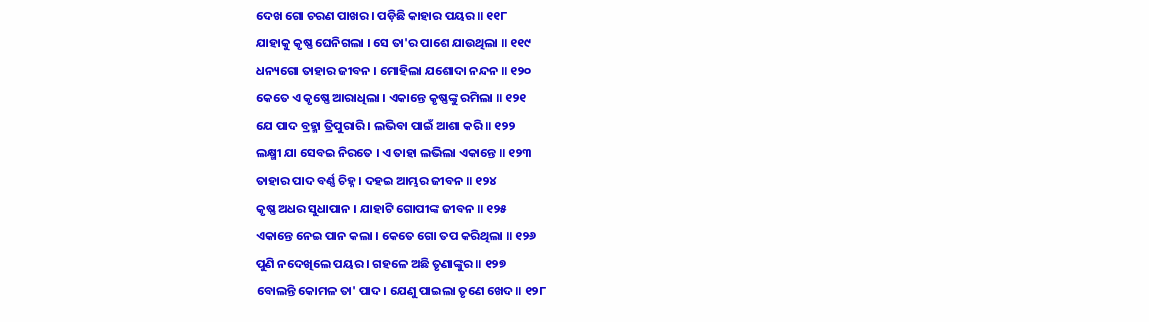ଦେଖ ଗୋ ଚରଣ ପାଖର । ପଡ଼ିଛି କାହାର ପୟର ॥ ୧୧୮
ଯାହାକୁ କୃଷ୍ଣ ଘେନିଗଲା । ସେ ତା'ର ପାଶେ ଯାଉଥିଲା ॥ ୧୧୯
ଧନ୍ୟଗୋ ତାହାର ଜୀବନ । ମୋହିଲା ଯଶୋଦା ନନ୍ଦନ ॥ ୧୨୦
କେତେ ଏ କୃଷ୍ଣେ ଆରାଧିଲା । ଏକାନ୍ତେ କୃଷ୍ଣଙ୍କୁ ରମିଲା ॥ ୧୨୧
ଯେ ପାଦ ବ୍ରହ୍ମା ତ୍ରିପୁରାରି । ଲଭିବା ପାଇଁ ଆଶା କରି ॥ ୧୨୨
ଲକ୍ଷ୍ମୀ ଯା ସେବଇ ନିରତେ । ଏ ତାହା ଲଭିଲା ଏକାନ୍ତେ ॥ ୧୨୩
ତାହାର ପାଦ ବର୍ଣ୍ଣ ଚିହ୍ନ । ଦହଇ ଆମ୍ଭର ଜୀବନ ॥ ୧୨୪
କୃଷ୍ଣ ଅଧର ସୁଧାପାନ । ଯାହାଟି ଗୋପୀଙ୍କ ଜୀବନ ॥ ୧୨୫
ଏକାନ୍ତେ ନେଇ ପାନ କଲା । କେତେ ଗୋ ତପ କରିଥିଲା ॥ ୧୨୬
ପୁଣି ନଦେଖିଲେ ପୟର । ଗହଳେ ଅଛି ତୃଣାଙ୍କୁର ॥ ୧୨୭
ବୋଲନ୍ତି କୋମଳ ତା' ପାଦ । ଯେଣୁ ପାଇଲା ତୃଣେ ଖେଦ ॥ ୧୨୮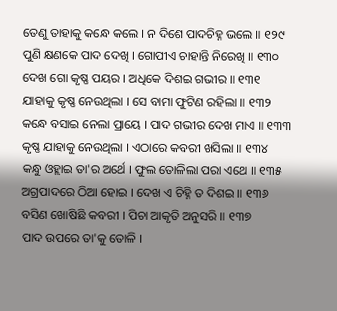ତେଣୁ ତାହାକୁ କନ୍ଧେ କଲେ । ନ ଦିଶେ ପାଦଚିହ୍ନ ଭଲେ ॥ ୧୨୯
ପୁଣି କ୍ଷଣକେ ପାଦ ଦେଖି । ଗୋପୀଏ ଚାହାନ୍ତି ନିରେଖି ॥ ୧୩୦
ଦେଖ ଗୋ କୃଷ୍ଣ ପୟର । ଅଧିକେ ଦିଶଇ ଗଭୀର ॥ ୧୩୧
ଯାହାକୁ କୃଷ୍ଣ ନେଉଥିଲା । ସେ ବାମା ଫୁଟିଣ ରହିଲା ॥ ୧୩୨
କନ୍ଧେ ବସାଇ ନେଲା ପ୍ରାୟେ । ପାଦ ଗଭୀର ଦେଖ ମାଏ ॥ ୧୩୩
କୃଷ୍ଣ ଯାହାକୁ ନେଉଥିଲା । ଏଠାରେ କବରୀ ଖସିଲା ॥ ୧୩୪
କନ୍ଧୁ ଓହ୍ଲାଇ ତା'ର ଅର୍ଥେ । ଫୁଲ ତୋଳିଲା ପରା ଏଥେ ॥ ୧୩୫
ଅଗ୍ରପାଦରେ ଠିଆ ହୋଇ । ଦେଖ ଏ ଚିହ୍ନି ତ ଦିଶଇ ॥ ୧୩୬
ବସିଣ ଖୋଷିଛି କବରୀ । ପିଚା ଆକୃତି ଅନୁସରି ॥ ୧୩୭
ପାଦ ଉପରେ ତା'କୁ ତୋଳି ।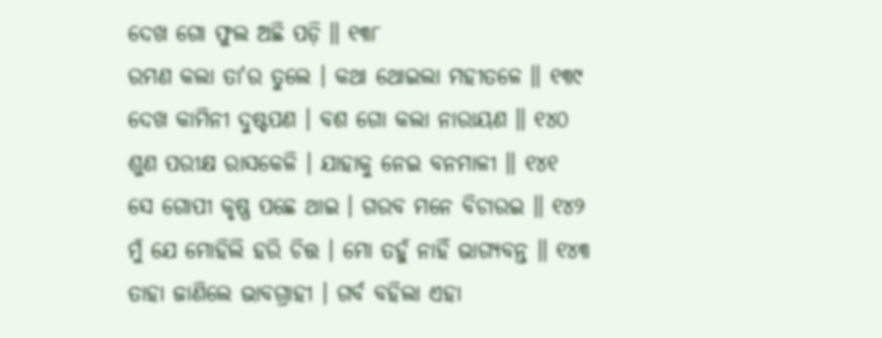ଦେଖ ଗୋ ଫୁଲ ଅଛି ପଡ଼ି ॥ ୧୩୮
ରମଣ କଲା ତା'ର ତୁଲେ । କଥା ଥୋଇଲା ମହୀତଳେ ॥ ୧୩୯
ଦେଖ କାମିନୀ ଦୁଷ୍ଟପଣ । ବଶ ଗୋ କଲା ନାରାୟଣ ॥ ୧୪୦
ଶୁଣ ପରୀକ୍ଷ ରାସକେଳି । ଯାହାକୁ ନେଇ ବନମାଳୀ ॥ ୧୪୧
ସେ ଗୋପୀ କୃଷ୍ଣ ପଛେ ଥାଇ । ଗରବ ମନେ ବିଚାରଇ ॥ ୧୪୨
ମୁଁ ଯେ ମୋହିଲି ହରି ଚିତ୍ତ । ମୋ ତହୁଁ ନାହିଁ ଭାଗ୍ୟବନ୍ତ ॥ ୧୪୩
ତାହା ଜାଣିଲେ ଭାବଗ୍ରାହୀ । ଗର୍ବ ବହିଲା ଏହା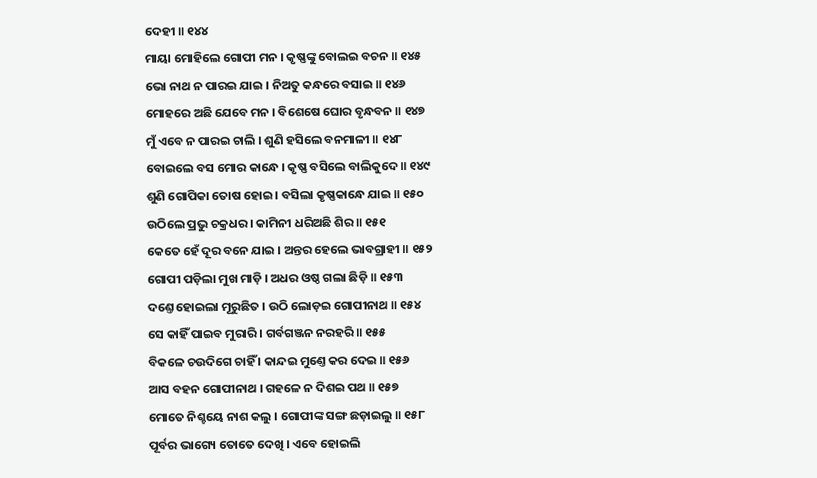ଦେହୀ ॥ ୧୪୪
ମାୟା ମୋହିଲେ ଗୋପୀ ମନ । କୃଷ୍ଣଙ୍କୁ ବୋଲଇ ବଚନ ॥ ୧୪୫
ଭୋ ନାଥ ନ ପାରଇ ଯାଇ । ନିଅତୁ କନ୍ଧରେ ବସାଇ ॥ ୧୪୬
ମୋହରେ ଅଛି ଯେବେ ମନ । ବିଶେଷେ ଘୋର ବୃନ୍ଧବନ ॥ ୧୪୭
ମୁଁ ଏବେ ନ ପାରଇ ଚାଲି । ଶୁଣି ହସିଲେ ବନମାଳୀ ॥ ୧୪୮
ବୋଇଲେ ବସ ମୋର କାନ୍ଧେ । କୃଷ୍ଣ ବସିଲେ ବାଲିକୁଦେ ॥ ୧୪୯
ଶୁଣି ଗୋପିକା ତୋଷ ହୋଇ । ବସିଲା କୃଷ୍ଣକାନ୍ଧେ ଯାଇ ॥ ୧୫୦
ଉଠିଲେ ପ୍ରଭୁ ଚକ୍ରଧର । କାମିନୀ ଧରିଅଛି ଶିର ॥ ୧୫୧
କେତେ ହେଁ ଦୂର ବନେ ଯାଇ । ଅନ୍ତର ହେଲେ ଭାବଗ୍ରାହୀ ॥ ୧୫୨
ଗୋପୀ ପଡ଼ିଲା ମୁଖ ମାଡ଼ି । ଅଧର ଓଷ୍ଠ ଗଲା ଛିଡ଼ି ॥ ୧୫୩
ଦଣ୍ତେ ହୋଇଲା ମୂରୁଛିତ । ଉଠି ଲୋଡ଼ଇ ଗୋପୀନାଥ ॥ ୧୫୪
ସେ କାହିଁ ପାଇବ ମୁରାରି । ଗର୍ବଗଞ୍ଜନ ନରହରି ॥ ୧୫୫
ବିକଳେ ଚଉଦିଗେ ଚାହିଁ । କାନ୍ଦଇ ମୁଣ୍ତେ କର ଦେଇ ॥ ୧୫୬
ଆସ ବହନ ଗୋପୀନାଥ । ଗହଳେ ନ ଦିଶଇ ପଥ ॥ ୧୫୭
ମୋତେ ନିଶ୍ଚୟେ ନାଶ କଲୁ । ଗୋପୀଙ୍କ ସଙ୍ଗ ଛଡ଼ାଇଲୁ ॥ ୧୫୮
ପୂର୍ବର ଭାଗ୍ୟେ ତୋତେ ଦେଖି । ଏବେ ହୋଇଲି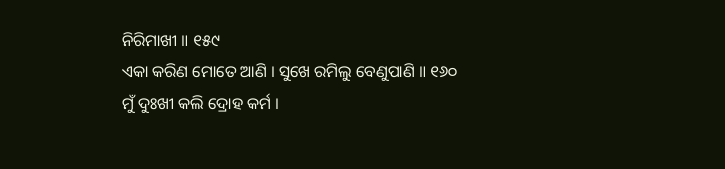ନିରିମାଖୀ ॥ ୧୫୯
ଏକା କରିଣ ମୋତେ ଆଣି । ସୁଖେ ରମିଲୁ ବେଣୁପାଣି ॥ ୧୬୦
ମୁଁ ଦୁଃଖୀ କଲି ଦ୍ରୋହ କର୍ମ ।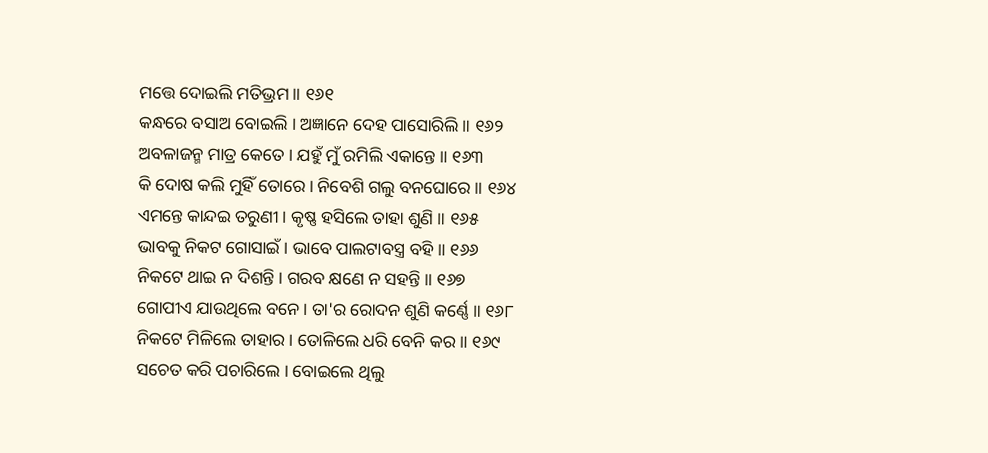ମତ୍ତେ ଦୋଇଲି ମତିଭ୍ରମ ॥ ୧୬୧
କନ୍ଧରେ ବସାଅ ବୋଇଲି । ଅଜ୍ଞାନେ ଦେହ ପାସୋରିଲି ॥ ୧୬୨
ଅବଳାଜନ୍ମ ମାତ୍ର କେତେ । ଯହୁଁ ମୁଁ ରମିଲି ଏକାନ୍ତେ ॥ ୧୬୩
କି ଦୋଷ କଲି ମୁହିଁ ତୋରେ । ନିବେଶି ଗଲୁ ବନଘୋରେ ॥ ୧୬୪
ଏମନ୍ତେ କାନ୍ଦଇ ତରୁଣୀ । କୃଷ୍ଣ ହସିଲେ ତାହା ଶୁଣି ॥ ୧୬୫
ଭାବକୁ ନିକଟ ଗୋସାଇଁ । ଭାବେ ପାଲଟାବସ୍ତ୍ର ବହି ॥ ୧୬୬
ନିକଟେ ଥାଇ ନ ଦିଶନ୍ତି । ଗରବ କ୍ଷଣେ ନ ସହନ୍ତି ॥ ୧୬୭
ଗୋପୀଏ ଯାଉଥିଲେ ବନେ । ତା'ର ରୋଦନ ଶୁଣି କର୍ଣ୍ଣେ ॥ ୧୬୮
ନିକଟେ ମିଳିଲେ ତାହାର । ତୋଳିଲେ ଧରି ବେନି କର ॥ ୧୬୯
ସଚେତ କରି ପଚାରିଲେ । ବୋଇଲେ ଥିଲୁ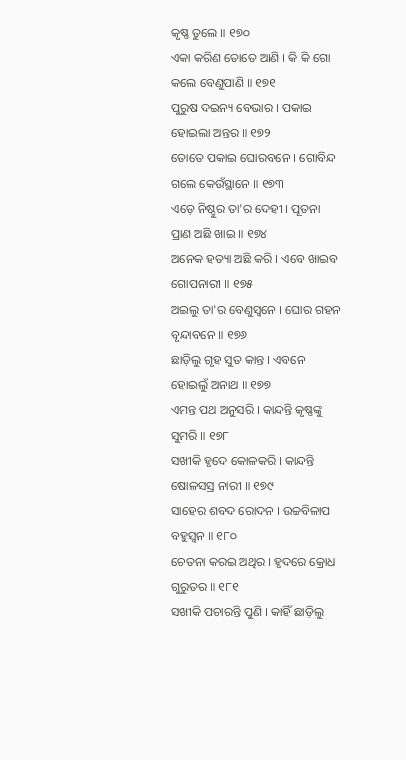କୃଷ୍ଣ ତୁଲେ ॥ ୧୭୦
ଏକା କରିଣ ତୋତେ ଆଣି । କି କି ଗୋ କଲେ ବେଣୁପାଣି ॥ ୧୭୧
ପୁରୁଷ ଦଇନ୍ୟ ବେଭାର । ପକାଇ ହୋଇଲା ଅନ୍ତର ॥ ୧୭୨
ତୋତେ ପକାଇ ଘୋରବନେ । ଗୋବିନ୍ଦ ଗଲେ କେଉଁସ୍ଥାନେ ॥ ୧୭୩
ଏଡ଼େ ନିଷ୍ଠୁର ତା'ର ଦେହୀ । ପୂତନା ପ୍ରାଣ ଅଛି ଖାଇ ॥ ୧୭୪
ଅନେକ ହତ୍ୟା ଅଛି କରି । ଏବେ ଖାଇବ ଗୋପନାରୀ ॥ ୧୭୫
ଅଇଲୁ ତା'ର ବେଣୁସ୍ୱନେ । ଘୋର ଗହନ ବୃନ୍ଦାବନେ ॥ ୧୭୬
ଛାଡ଼ିଲୁ ଗୃହ ସୁତ କାନ୍ତ । ଏବନେ ହୋଇଲୁଁ ଅନାଥ ॥ ୧୭୭
ଏମନ୍ତ ପଥ ଅନୁସରି । କାନ୍ଦନ୍ତି କୃଷ୍ଣଙ୍କୁ ସୁମରି ॥ ୧୭୮
ସଖୀକି ହୃଦେ କୋଳକରି । କାନ୍ଦନ୍ତି ଷୋଳସସ୍ର ନାରୀ ॥ ୧୭୯
ସାହେର ଶବଦ ରୋଦନ । ଉଚ୍ଚବିଳାପ ବହୁସ୍ୱନ ॥ ୧୮୦
ଚେତନା କରଇ ଅଥିର । ହୃଦରେ କ୍ରୋଧ ଗୁରୁତର ॥ ୧୮୧
ସଖୀକି ପଚାରନ୍ତି ପୁଣି । କାହିଁ ଛାଡ଼ିଲୁ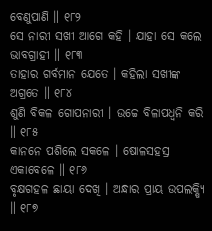ବେଣୁପାଣି ॥ ୧୮୨
ସେ ନାରୀ ସଖୀ ଆଗେ କହି । ଯାହା ସେ କଲେ ଭାବଗ୍ରାହୀ ॥ ୧୮୩
ତାହାର ଗର୍ବମାନ ଯେତେ । କହିଲା ସଖୀଙ୍କ ଅଗ୍ରତେ ॥ ୧୮୪
ଶୁଣି ବିକଳ ଗୋପନାରୀ । ଉଚ୍ଚେ ବିଳାପଧ୍ୱନି କରି ॥ ୧୮୫
କାନନେ ପଶିଲେ ସକଳେ । ଷୋଳସହସ୍ର ଏକାବେଳେ ॥ ୧୮୬
ବୃକ୍ଷଗହଳ ଛାୟା ଦେଖି । ଅନ୍ଧାର ପ୍ରାୟ ଉପଲକ୍ଷ୍ୟି ॥ ୧୮୭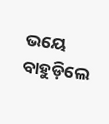ଭୟେ ବାହୁଡ଼ିଲେ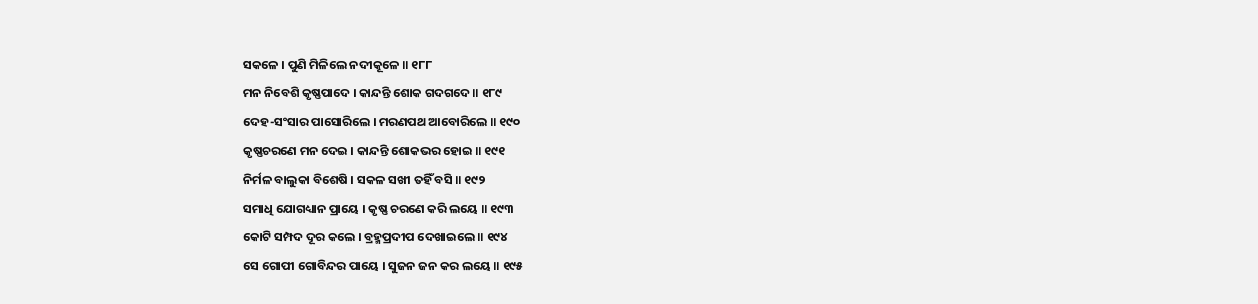ସକଳେ । ପୁଣି ମିଳିଲେ ନଦୀକୂଳେ ॥ ୧୮୮
ମନ ନିବେଶି କୃଷ୍ଣପାଦେ । କାନ୍ଦନ୍ତି ଶୋକ ଗଦଗଦେ ॥ ୧୮୯
ଦେହ-ସଂସାର ପାସୋରିଲେ । ମରଣପଥ ଆବୋରିଲେ ॥ ୧୯୦
କୃଷ୍ଣଚରଣେ ମନ ଦେଇ । କାନ୍ଦନ୍ତି ଶୋକଭର ହୋଇ ॥ ୧୯୧
ନିର୍ମଳ ବାଲୁକା ବିଶେଷି । ସକଳ ସଖୀ ତହିଁ ବସି ॥ ୧୯୨
ସମାଧି ଯୋଗଧ୍ୟାନ ପ୍ରାୟେ । କୃଷ୍ଣ ଚରଣେ କରି ଲୟେ ॥ ୧୯୩
କୋଟି ସମ୍ପଦ ଦୂର କଲେ । ବ୍ରହ୍ମପ୍ରଦୀପ ଦେଖାଇଲେ ॥ ୧୯୪
ସେ ଗୋପୀ ଗୋବିନ୍ଦର ପାୟେ । ସୁଜନ ଜନ କର ଲୟେ ॥ ୧୯୫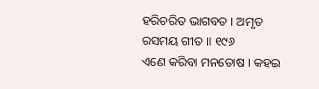ହରିଚରିତ ଭାଗବତ । ଅମୃତ ରସମୟ ଗୀତ ॥ ୧୯୬
ଏଣେ କରିବା ମନତୋଷ । କହଇ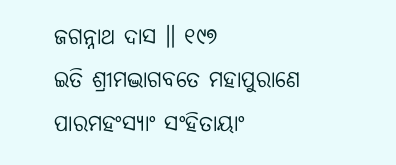ଜଗନ୍ନାଥ ଦାସ ॥ ୧୯୭
ଇତି ଶ୍ରୀମଦ୍ଭାଗବତେ ମହାପୁରାଣେ ପାରମହଂସ୍ୟାଂ ସଂହିତାୟାଂ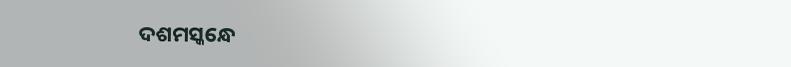ଦଶମସ୍କନ୍ଧେ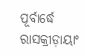ପୂର୍ବାର୍ଦ୍ଧେ ରାସକ୍ରୀଡ଼ାୟାଂ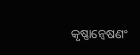କୃଷ୍ଣାନ୍ୱେଷଣଂ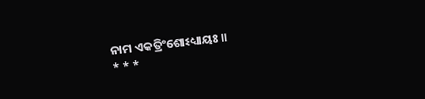ନାମ ଏକତ୍ରିଂଶୋଽଧ୍ୟାୟଃ ॥
* * *